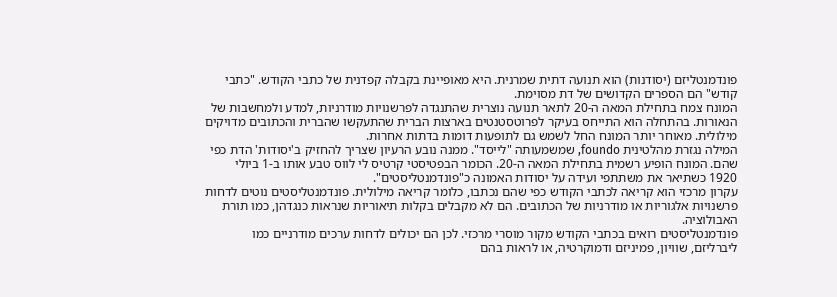פונדמנטליזם (יסודנות) הוא תנועה דתית שמרנית. היא מאופיינת בקבלה קפדנית של כתבי הקודש. "כתבי קודש" הם הספרים הקדושים של דת מסוימת.
המונח צמח בתחילת המאה ה-20 לתאר תנועה נוצרית שהתנגדה לפרשנויות מודרניות, למדע ולמחשבות של הנאורות. בהתחלה הוא התייחס בעיקר לפרוטסטנטים בארצות הברית שהתעקשו שהברית והכתובים מדויקים מילולית. מאוחר יותר המונח החל לשמש גם לתופעות דומות בדתות אחרות.
המילה נגזרת מהלטינית foundo, שמשמעותה "לייסד". ממנה נובע הרעיון שצריך להחזיק ב'יסודות' הדת כפי שהם. המונח הופיע רשמית בתחילת המאה ה-20. הכומר הבפטיסטי קרטיס לי לווס טבע אותו ב-1 ביולי 1920 כשתיאר את משתתפי ועידה על יסודות האמונה כ"פונדמנטליסטים".
עקרון מרכזי הוא קריאה לכתבי הקודש כפי שהם נכתבו, כלומר קריאה מילולית. פונדמנטליסטים נוטים לדחות פרשנויות אלגוריות או מודרניות של הכתובים. הם לא מקבלים בקלות תיאוריות שנראות כנגדהן, כמו תורת האבולוציה.
פונדמנטליסטים רואים בכתבי הקודש מקור מוסרי מרכזי. לכן הם יכולים לדחות ערכים מודרניים כמו ליברליזם, שוויון, פמיניזם ודמוקרטיה, או לראות בהם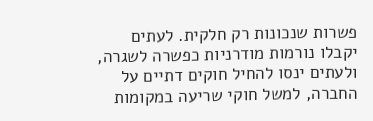פשרות שנכונות רק חלקית. לעתים יקבלו נורמות מודרניות כפשרה לשגרה, ולעתים ינסו להחיל חוקים דתיים על החברה, למשל חוקי שריעה במקומות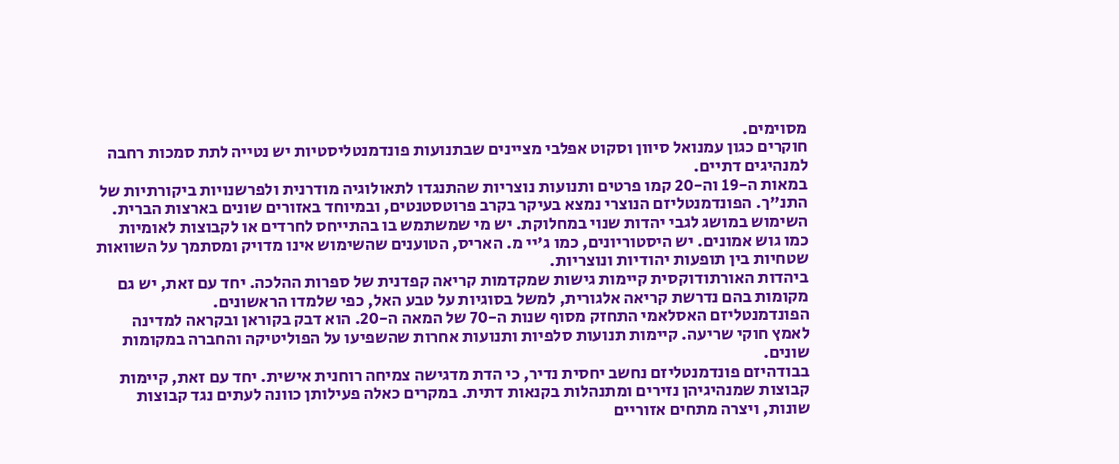מסוימים.
חוקרים כגון עמנואל סיוון וסקוט אפלבי מציינים שבתנועות פונדמנטליסטיות יש נטייה לתת סמכות רחבה למנהיגים דתיים.
במאות ה-19 וה-20 קמו פרטים ותנועות נוצריות שהתנגדו לתאולוגיה מודרנית ולפרשנויות ביקורתיות של התנ"ך. הפונדמנטליזם הנוצרי נמצא בעיקר בקרב פרוטסטנטים, ובמיוחד באזורים שונים בארצות הברית.
השימוש במושג לגבי יהדות שנוי במחלוקת. יש מי שמשתמש בו בהתייחס לחרדים או לקבוצות לאומיות כמו גוש אמונים. יש היסטוריונים, כמו ג'יי מ. האריס, הטוענים שהשימוש אינו מדויק ומסתמך על השוואות שטחיות בין תופעות יהודיות ונוצריות.
ביהדות האורתודוקסית קיימות גישות שמקדמות קריאה קפדנית של ספרות ההלכה. יחד עם זאת, יש גם מקומות בהם נדרשת קריאה אלגורית, למשל בסוגיות על טבע האל, כפי שלמדו הראשונים.
הפונדמנטליזם האסלאמי התחזק מסוף שנות ה-70 של המאה ה-20. הוא דבק בקוראן ובקראה למדינה לאמץ חוקי שריעה. קיימות תנועות סלפיות ותנועות אחרות שהשפיעו על הפוליטיקה והחברה במקומות שונים.
בבודהיזם פונדמנטליזם נחשב יחסית נדיר, כי הדת מדגישה צמיחה רוחנית אישית. יחד עם זאת, קיימות קבוצות שמנהיגיהן נזירים ומתנהלות בקנאות דתית. במקרים כאלה פעילותן כוונה לעתים נגד קבוצות שונות, ויצרה מתחים אזוריים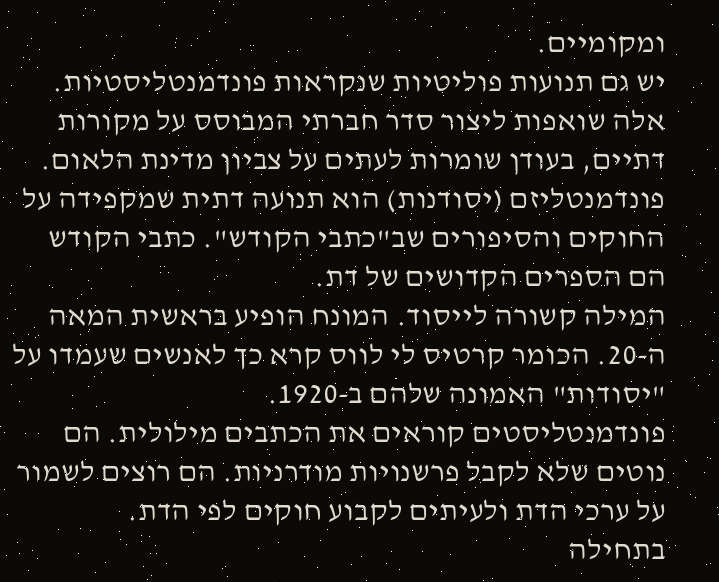ומקומיים.
יש גם תנועות פוליטיות שנקראות פונדמנטליסטיות. אלה שואפות ליצור סדר חברתי המבוסס על מקורות דתיים, בעודן שומרות לעתים על צביון מדינת הלאום.
פונדמנטליזם (יסודנות) הוא תנועה דתית שמקפידה על החוקים והסיפורים שב"כתבי הקודש". כתבי הקודש הם הספרים הקדושים של דת.
המילה קשורה לייסוד. המונח הופיע בראשית המאה ה-20. הכומר קרטיס לי לווס קרא כך לאנשים שעמדו על "יסודות" האמונה שלהם ב-1920.
פונדמנטליסטים קוראים את הכתבים מילולית. הם נוטים שלא לקבל פרשנויות מודרניות. הם רוצים לשמור על ערכי הדת ולעיתים לקבוע חוקים לפי הדת.
בתחילה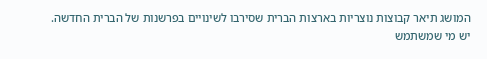המושג תיאר קבוצות נוצריות בארצות הברית שסירבו לשינויים בפרשנות של הברית החדשה.
יש מי שמשתמש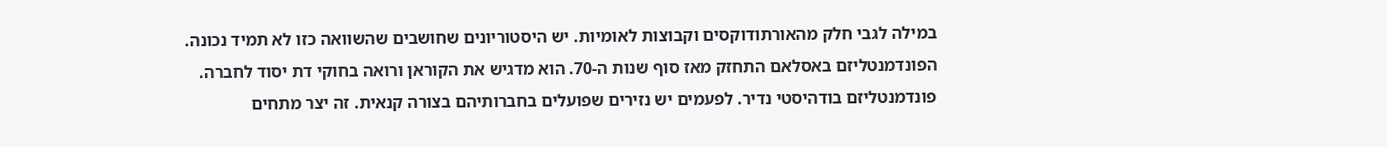במילה לגבי חלק מהאורתודוקסים וקבוצות לאומיות. יש היסטוריונים שחושבים שהשוואה כזו לא תמיד נכונה.
הפונדמנטליזם באסלאם התחזק מאז סוף שנות ה-70. הוא מדגיש את הקוראן ורואה בחוקי דת יסוד לחברה.
פונדמנטליזם בודהיסטי נדיר. לפעמים יש נזירים שפועלים בחברותיהם בצורה קנאית. זה יצר מתחים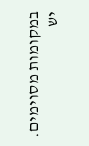במקומות מסוימים.
יש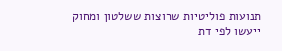תנועות פוליטיות שרוצות ששלטון ומחוק ייעשו לפי דת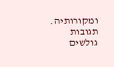ומקורותיה.
תגובות גולשים